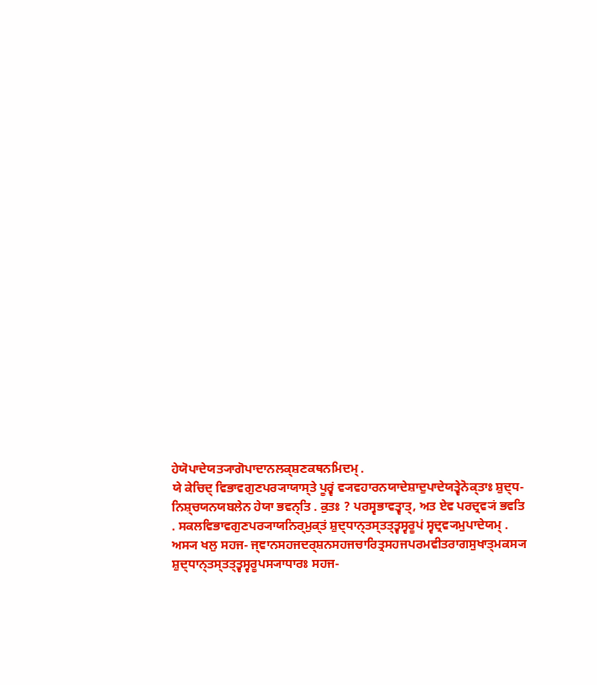ਹੇਯੋਪਾਦੇਯਤ੍ਯਾਗੋਪਾਦਾਨਲਕ੍ਸ਼ਣਕਥਨਮਿਦਮ੍ .
ਯੇ ਕੇਚਿਦ੍ ਵਿਭਾਵਗੁਣਪਰ੍ਯਾਯਾਸ੍ਤੇ ਪੂਰ੍ਵਂ ਵ੍ਯਵਹਾਰਨਯਾਦੇਸ਼ਾਦੁਪਾਦੇਯਤ੍ਵੇਨੋਕ੍ਤਾਃ ਸ਼ੁਦ੍ਧ- ਨਿਸ਼੍ਚਯਨਯਬਲੇਨ ਹੇਯਾ ਭਵਨ੍ਤਿ . ਕੁਤਃ ? ਪਰਸ੍ਵਭਾਵਤ੍ਵਾਤ੍, ਅਤ ਏਵ ਪਰਦ੍ਰਵ੍ਯਂ ਭਵਤਿ . ਸਕਲਵਿਭਾਵਗੁਣਪਰ੍ਯਾਯਨਿਰ੍ਮੁਕ੍ਤਂ ਸ਼ੁਦ੍ਧਾਨ੍ਤਸ੍ਤਤ੍ਤ੍ਵਸ੍ਵਰੂਪਂ ਸ੍ਵਦ੍ਰਵ੍ਯਮੁਪਾਦੇਯਮ੍ . ਅਸ੍ਯ ਖਲੁ ਸਹਜ- ਜ੍ਞਾਨਸਹਜਦਰ੍ਸ਼ਨਸਹਜਚਾਰਿਤ੍ਰਸਹਜਪਰਮਵੀਤਰਾਗਸੁਖਾਤ੍ਮਕਸ੍ਯ ਸ਼ੁਦ੍ਧਾਨ੍ਤਸ੍ਤਤ੍ਤ੍ਵਸ੍ਵਰੂਪਸ੍ਯਾਧਾਰਃ ਸਹਜ-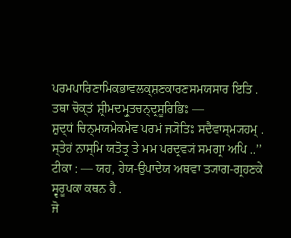ਪਰਮਪਾਰਿਣਾਮਿਕਭਾਵਲਕ੍ਸ਼ਣਕਾਰਣਸਮਯਸਾਰ ਇਤਿ .
ਤਥਾ ਚੋਕ੍ਤਂ ਸ਼੍ਰੀਮਦਮ੍ਰੁਤਚਨ੍ਦ੍ਰਸੂਰਿਭਿਃ —
ਸ਼ੁਦ੍ਧਂ ਚਿਨ੍ਮਯਮੇਕਮੇਵ ਪਰਮਂ ਜ੍ਯੋਤਿਃ ਸਦੈਵਾਸ੍ਮ੍ਯਹਮ੍ .
ਸ੍ਤੇਹਂ ਨਾਸ੍ਮਿ ਯਤੋਤ੍ਰ ਤੇ ਮਮ ਪਰਦ੍ਰਵ੍ਯਂ ਸਮਗ੍ਰਾ ਅਪਿ ..’’
ਟੀਕਾ : — ਯਹ, ਹੇਯ-ਉਪਾਦੇਯ ਅਥਵਾ ਤ੍ਯਾਗ-ਗ੍ਰਹਣਕੇ ਸ੍ਵਰੂਪਕਾ ਕਥਨ ਹੈ .
ਜੋ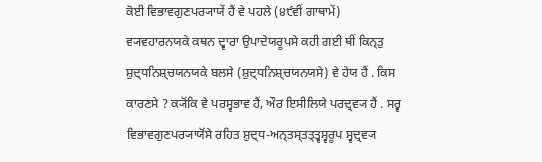ਕੋਈ ਵਿਭਾਵਗੁਣਪਰ੍ਯਾਯੇਂ ਹੈਂ ਵੇ ਪਹਲੇ (੪੯ਵੀਂ ਗਾਥਾਮੇਂ) ਵ੍ਯਵਹਾਰਨਯਕੇ ਕਥਨ ਦ੍ਵਾਰਾ ਉਪਾਦੇਯਰੂਪਸੇ ਕਹੀ ਗਈ ਥੀਂ ਕਿਨ੍ਤੁ ਸ਼ੁਦ੍ਧਨਿਸ਼੍ਚਯਨਯਕੇ ਬਲਸੇ (ਸ਼ੁਦ੍ਧਨਿਸ਼੍ਚਯਨਯਸੇ) ਵੇ ਹੇਯ ਹੈਂ . ਕਿਸ ਕਾਰਣਸੇ ? ਕ੍ਯੋਂਕਿ ਵੇ ਪਰਸ੍ਵਭਾਵ ਹੈਂ, ਔਰ ਇਸੀਲਿਯੇ ਪਰਦ੍ਰਵ੍ਯ ਹੈਂ . ਸਰ੍ਵ ਵਿਭਾਵਗੁਣਪਰ੍ਯਾਯੋਂਸੇ ਰਹਿਤ ਸ਼ੁਦ੍ਧ-ਅਨ੍ਤਸ੍ਤਤ੍ਤ੍ਵਸ੍ਵਰੂਪ ਸ੍ਵਦ੍ਰਵ੍ਯ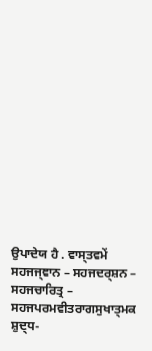ਉਪਾਦੇਯ ਹੈ . ਵਾਸ੍ਤਵਮੇਂ ਸਹਜਜ੍ਞਾਨ – ਸਹਜਦਰ੍ਸ਼ਨ – ਸਹਜਚਾਰਿਤ੍ਰ – ਸਹਜਪਰਮਵੀਤਰਾਗਸੁਖਾਤ੍ਮਕ ਸ਼ੁਦ੍ਧ-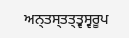ਅਨ੍ਤਸ੍ਤਤ੍ਤ੍ਵਸ੍ਵਰੂਪ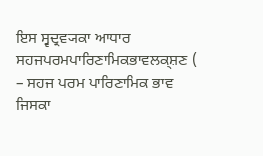ਇਸ ਸ੍ਵਦ੍ਰਵ੍ਯਕਾ ਆਧਾਰ ਸਹਜਪਰਮਪਾਰਿਣਾਮਿਕਭਾਵਲਕ੍ਸ਼ਣ ( – ਸਹਜ ਪਰਮ ਪਾਰਿਣਾਮਿਕ ਭਾਵ ਜਿਸਕਾ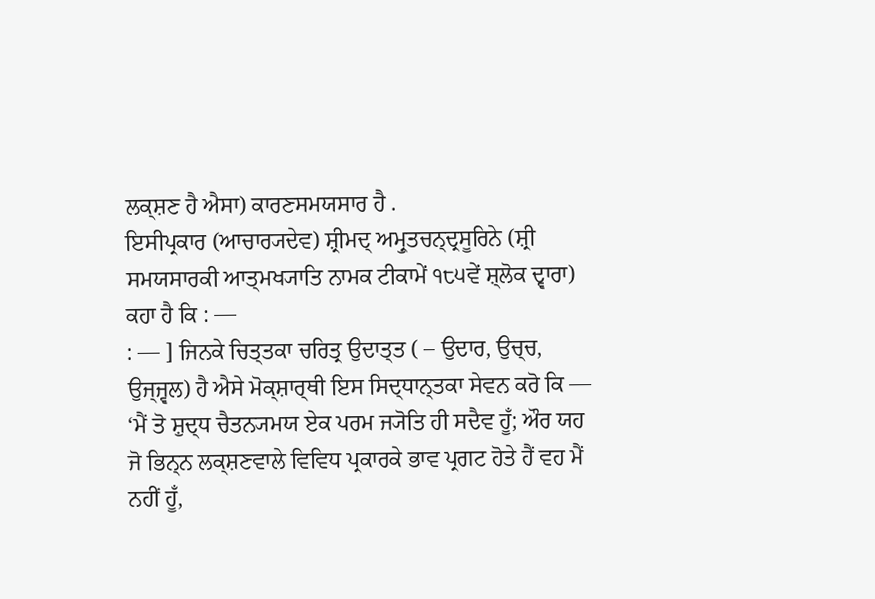ਲਕ੍ਸ਼ਣ ਹੈ ਐਸਾ) ਕਾਰਣਸਮਯਸਾਰ ਹੈ .
ਇਸੀਪ੍ਰਕਾਰ (ਆਚਾਰ੍ਯਦੇਵ) ਸ਼੍ਰੀਮਦ੍ ਅਮ੍ਰੁਤਚਨ੍ਦ੍ਰਸੂਰਿਨੇ (ਸ਼੍ਰੀ ਸਮਯਸਾਰਕੀ ਆਤ੍ਮਖ੍ਯਾਤਿ ਨਾਮਕ ਟੀਕਾਮੇਂ ੧੮੫ਵੇਂ ਸ਼੍ਲੋਕ ਦ੍ਵਾਰਾ) ਕਹਾ ਹੈ ਕਿ : —
: — ] ਜਿਨਕੇ ਚਿਤ੍ਤਕਾ ਚਰਿਤ੍ਰ ਉਦਾਤ੍ਤ ( – ਉਦਾਰ, ਉਚ੍ਚ, ਉਜ੍ਜ੍ਵਲ) ਹੈ ਐਸੇ ਮੋਕ੍ਸ਼ਾਰ੍ਥੀ ਇਸ ਸਿਦ੍ਧਾਨ੍ਤਕਾ ਸੇਵਨ ਕਰੋ ਕਿ — ‘ਮੈਂ ਤੋ ਸ਼ੁਦ੍ਧ ਚੈਤਨ੍ਯਮਯ ਏਕ ਪਰਮ ਜ੍ਯੋਤਿ ਹੀ ਸਦੈਵ ਹੂਁ; ਔਰ ਯਹ ਜੋ ਭਿਨ੍ਨ ਲਕ੍ਸ਼ਣਵਾਲੇ ਵਿਵਿਧ ਪ੍ਰਕਾਰਕੇ ਭਾਵ ਪ੍ਰਗਟ ਹੋਤੇ ਹੈਂ ਵਹ ਮੈਂ ਨਹੀਂ ਹੂਁ,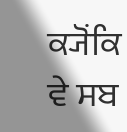ਕ੍ਯੋਂਕਿ ਵੇ ਸਬ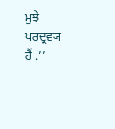ਮੁਝੇ ਪਰਦ੍ਰਵ੍ਯ ਹੈਂ .’’